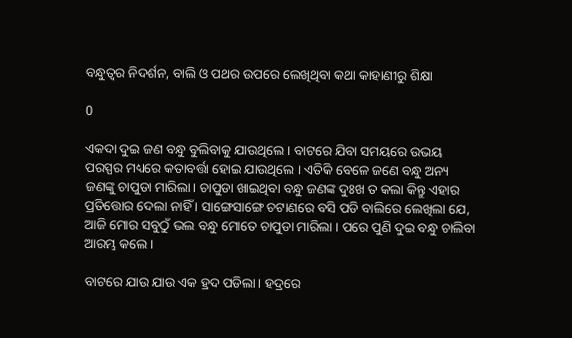ବନ୍ଧୁତ୍ୱର ନିଦର୍ଶନ, ବାଲି ଓ ପଥର ଉପରେ ଲେଖିଥିବା କଥା କାହାଣୀରୁ ଶିକ୍ଷା

0

ଏକଦା ଦୁଇ ଜଣ ବନ୍ଧୁ ବୁଲିବାକୁ ଯାଉଥିଲେ । ବାଟରେ ଯିବା ସମୟରେ ଉଭୟ ପରସ୍ପର ମଧ୍ୟରେ କତାବର୍ତ୍ତା ହୋଇ ଯାଉଥିଲେ । ଏତିକି ବେଳେ ଜଣେ ବନ୍ଧୁ ଅନ୍ୟ ଜଣଙ୍କୁ ଚାପୁଡା ମାରିଲା। ଚାପୁଡା ଖାଇଥିବା ବନ୍ଧୁ ଜଣଙ୍କ ଦୁଃଖ ତ କଲା କିନ୍ତୁ ଏହାର ପ୍ରତିତ୍ତୋର ଦେଲା ନାହିଁ । ସାଙ୍ଗେସାଙ୍ଗେ ଚଟାଣରେ ବସି ପଡି ବାଲିରେ ଲେଖିଲା ଯେ, ଆଜି ମୋର ସବୁଠୁଁ ଭଲ ବନ୍ଧୁ ମୋତେ ଚାପୁଡା ମାରିଲା । ପରେ ପୁଣି ଦୁଇ ବନ୍ଧୁ ଚାଲିବା ଆରମ୍ଭ କଲେ ।

ବାଟରେ ଯାଉ ଯାଉ ଏକ ହ୍ରଦ ପଡିଲା। ହଦ୍ରରେ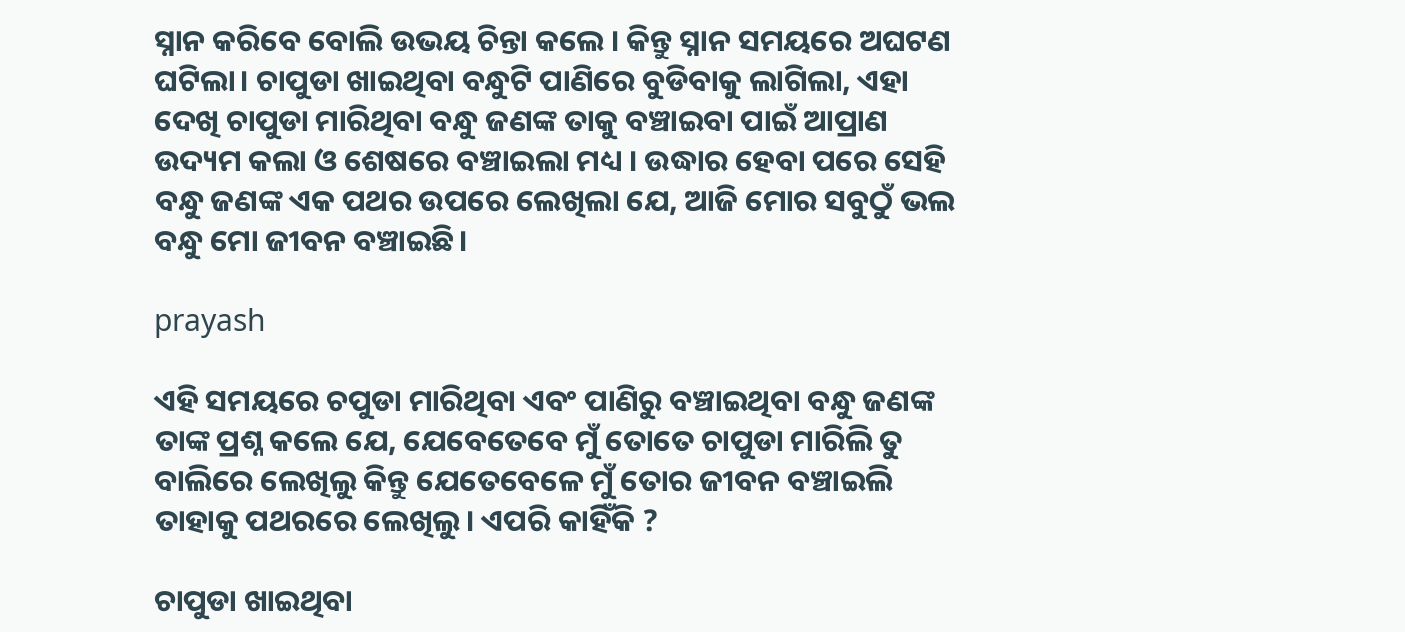ସ୍ନାନ କରିବେ ବୋଲି ଉଭୟ ଚିନ୍ତା କଲେ । କିନ୍ତୁ ସ୍ନାନ ସମୟରେ ଅଘଟଣ ଘଟିଲା। ଚାପୁଡା ଖାଇଥିବା ବନ୍ଧୁଟି ପାଣିରେ ବୁଡିବାକୁ ଲାଗିଲା, ଏହା ଦେଖି ଚାପୁଡା ମାରିଥିବା ବନ୍ଧୁ ଜଣଙ୍କ ତାକୁ ବଞ୍ଚାଇବା ପାଇଁ ଆପ୍ରାଣ ଉଦ୍ୟମ କଲା ଓ ଶେଷରେ ବଞ୍ଚାଇଲା ମଧ୍ୟ । ଉଦ୍ଧାର ହେବା ପରେ ସେହି ବନ୍ଧୁ ଜଣଙ୍କ ଏକ ପଥର ଉପରେ ଲେଖିଲା ଯେ, ଆଜି ମୋର ସବୁଠୁଁ ଭଲ ବନ୍ଧୁ ମୋ ଜୀବନ ବଞ୍ଚାଇଛି।

prayash

ଏହି ସମୟରେ ଚପୁଡା ମାରିଥିବା ଏବଂ ପାଣିରୁ ବଞ୍ଚାଇଥିବା ବନ୍ଧୁ ଜଣଙ୍କ ତାଙ୍କ ପ୍ରଶ୍ନ କଲେ ଯେ, ଯେବେତେବେ ମୁଁ ତୋତେ ଚାପୁଡା ମାରିଲି ତୁ ବାଲିରେ ଲେଖିଲୁ କିନ୍ତୁ ଯେତେବେଳେ ମୁଁ ତୋର ଜୀବନ ବଞ୍ଚାଇଲି ତାହାକୁ ପଥରରେ ଲେଖିଲୁ। ଏପରି କାହିଁକି ?

ଚାପୁଡା ଖାଇଥିବା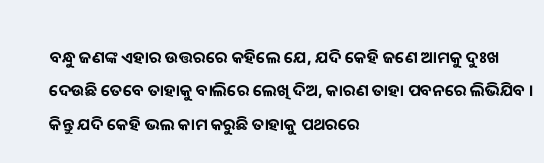ବନ୍ଧୁ ଜଣଙ୍କ ଏହାର ଉତ୍ତରରେ କହିଲେ ଯେ, ଯଦି କେହି ଜଣେ ଆମକୁ ଦୁଃଖ ଦେଉଛି ତେବେ ତାହାକୁ ବାଲିରେ ଲେଖି ଦିଅ, କାରଣ ତାହା ପବନରେ ଲିଭିଯିବ । କିନ୍ତୁ ଯଦି କେହି ଭଲ କାମ କରୁଛି ତାହାକୁ ପଥରରେ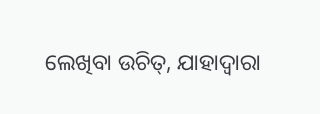ଲେଖିବା ଉଚିତ୍, ଯାହାଦ୍ବାରା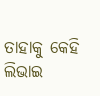ତାହାକୁ କେହି ଲିଭାଇ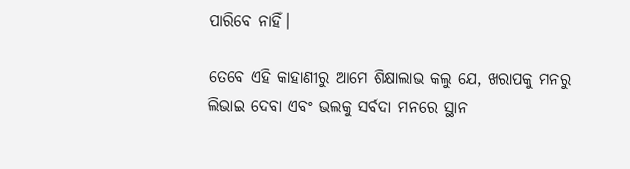ପାରିବେ ନାହିଁ।

ତେବେ ଏହି କାହାଣୀରୁ ଆମେ ଶିକ୍ଷାଲାଭ କଲୁ ଯେ, ଖରାପକୁ ମନରୁ ଲିଭାଇ ଦେବା ଏବଂ ଭଲକୁ ସର୍ବଦା ମନରେ ସ୍ଥାନ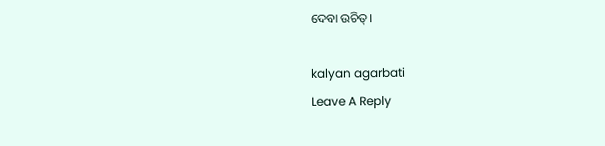ଦେବା ଉଚିତ୍।

kalyan agarbati
Leave A Reply